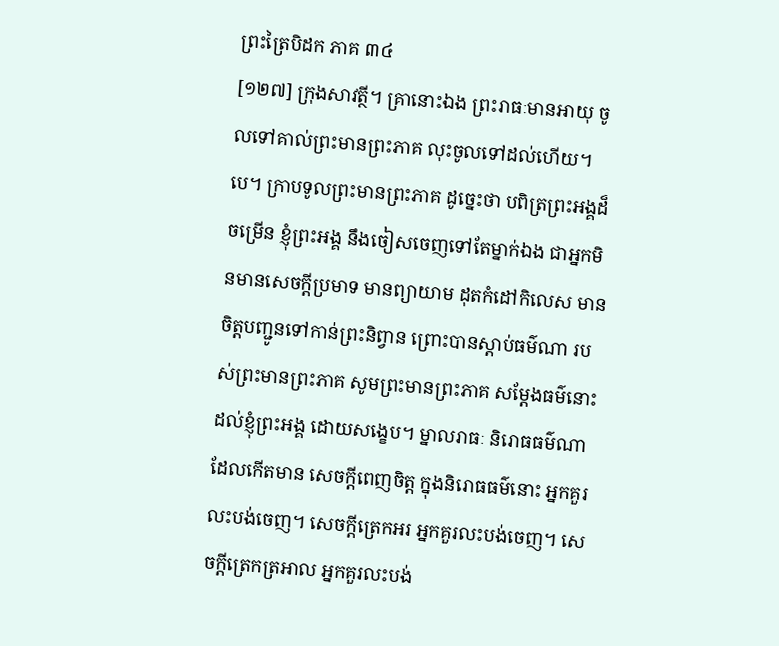ព្រះត្រៃបិដក ភាគ ៣៤
[១២៧] ក្រុងសាវត្ថី។ គ្រានោះឯង ព្រះរាធៈមានអាយុ ចូលទៅគាល់ព្រះមានព្រះភាគ លុះចូលទៅដល់ហើយ។បេ។ ក្រាបទូលព្រះមានព្រះភាគ ដូច្នេះថា បពិត្រព្រះអង្គដ៏ចម្រើន ខ្ញុំព្រះអង្គ នឹងចៀសចេញទៅតែម្នាក់ឯង ជាអ្នកមិនមានសេចក្តីប្រមាទ មានព្យាយាម ដុតកំដៅកិលេស មានចិត្តបញ្ជូនទៅកាន់ព្រះនិព្វាន ព្រោះបានស្តាប់ធម៌ណា របស់ព្រះមានព្រះភាគ សូមព្រះមានព្រះភាគ សម្តែងធម៌នោះ ដល់ខ្ញុំព្រះអង្គ ដោយសង្ខេប។ ម្នាលរាធៈ និរោធធម៌ណា ដែលកើតមាន សេចក្តីពេញចិត្ត ក្នុងនិរោធធម៌នោះ អ្នកគួរលះបង់ចេញ។ សេចក្តីត្រេកអរ អ្នកគួរលះបង់ចេញ។ សេចក្តីត្រេកត្រអាល អ្នកគួរលះបង់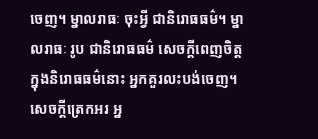ចេញ។ ម្នាលរាធៈ ចុះអ្វី ជានិរោធធម៌។ ម្នាលរាធៈ រូប ជានិរោធធម៌ សេចក្តីពេញចិត្ត ក្នុងនិរោធធម៌នោះ អ្នកគួរលះបង់ចេញ។ សេចក្តីត្រេកអរ អ្ន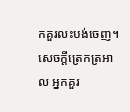កគួរលះបង់ចេញ។ សេចក្តីត្រេកត្រអាល អ្នកគួរ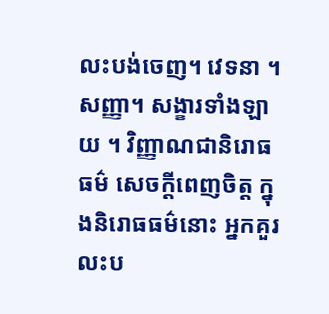លះបង់ចេញ។ វេទនា ។ សញ្ញា។ សង្ខារទាំងឡាយ ។ វិញ្ញាណជានិរោធធម៌ សេចក្តីពេញចិត្ត ក្នុងនិរោធធម៌នោះ អ្នកគួរលះប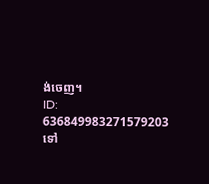ង់ចេញ។
ID: 636849983271579203
ទៅ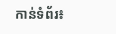កាន់ទំព័រ៖